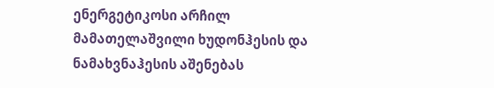ენერგეტიკოსი არჩილ მამათელაშვილი ხუდონჰესის და ნამახვნაჰესის აშენებას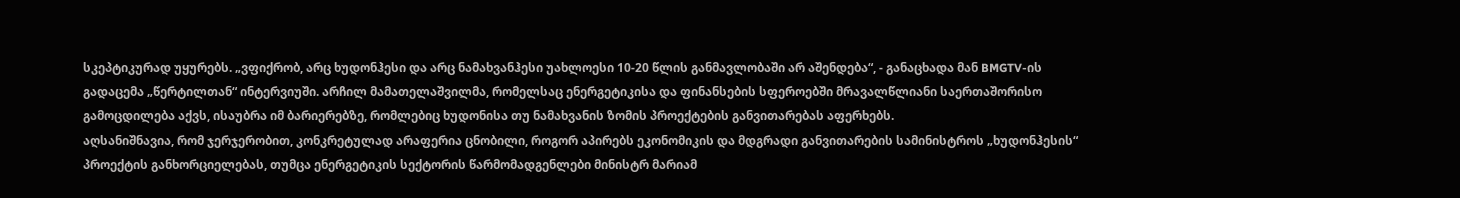სკეპტიკურად უყურებს. „ვფიქრობ, არც ხუდონჰესი და არც ნამახვანჰესი უახლოესი 10-20 წლის განმავლობაში არ აშენდება“, - განაცხადა მან BMGTV-ის გადაცემა „წერტილთან“ ინტერვიუში. არჩილ მამათელაშვილმა, რომელსაც ენერგეტიკისა და ფინანსების სფეროებში მრავალწლიანი საერთაშორისო გამოცდილება აქვს, ისაუბრა იმ ბარიერებზე, რომლებიც ხუდონისა თუ ნამახვანის ზომის პროექტების განვითარებას აფერხებს.
აღსანიშნავია, რომ ჯერჯერობით, კონკრეტულად არაფერია ცნობილი, როგორ აპირებს ეკონომიკის და მდგრადი განვითარების სამინისტროს „ხუდონჰესის“ პროექტის განხორციელებას, თუმცა ენერგეტიკის სექტორის წარმომადგენლები მინისტრ მარიამ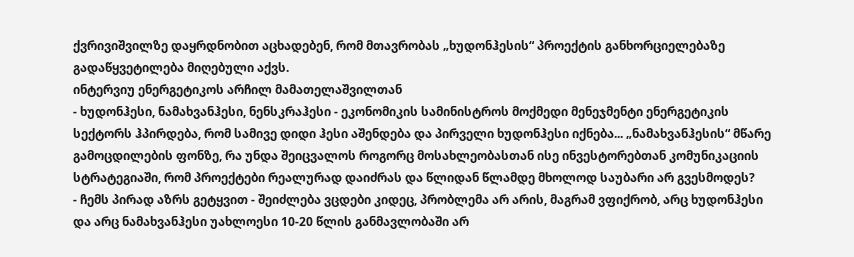ქვრივიშვილზე დაყრდნობით აცხადებენ, რომ მთავრობას „ხუდონჰესის“ პროექტის განხორციელებაზე გადაწყვეტილება მიღებული აქვს.
ინტერვიუ ენერგეტიკოს არჩილ მამათელაშვილთან
- ხუდონჰესი, ნამახვანჰესი, ნენსკრაჰესი - ეკონომიკის სამინისტროს მოქმედი მენეჯმენტი ენერგეტიკის სექტორს ჰპირდება, რომ სამივე დიდი ჰესი აშენდება და პირველი ხუდონჰესი იქნება... „ნამახვანჰესის“ მწარე გამოცდილების ფონზე, რა უნდა შეიცვალოს როგორც მოსახლეობასთან ისე ინვესტორებთან კომუნიკაციის სტრატეგიაში, რომ პროექტები რეალურად დაიძრას და წლიდან წლამდე მხოლოდ საუბარი არ გვესმოდეს?
- ჩემს პირად აზრს გეტყვით - შეიძლება ვცდები კიდეც, პრობლემა არ არის, მაგრამ ვფიქრობ, არც ხუდონჰესი და არც ნამახვანჰესი უახლოესი 10-20 წლის განმავლობაში არ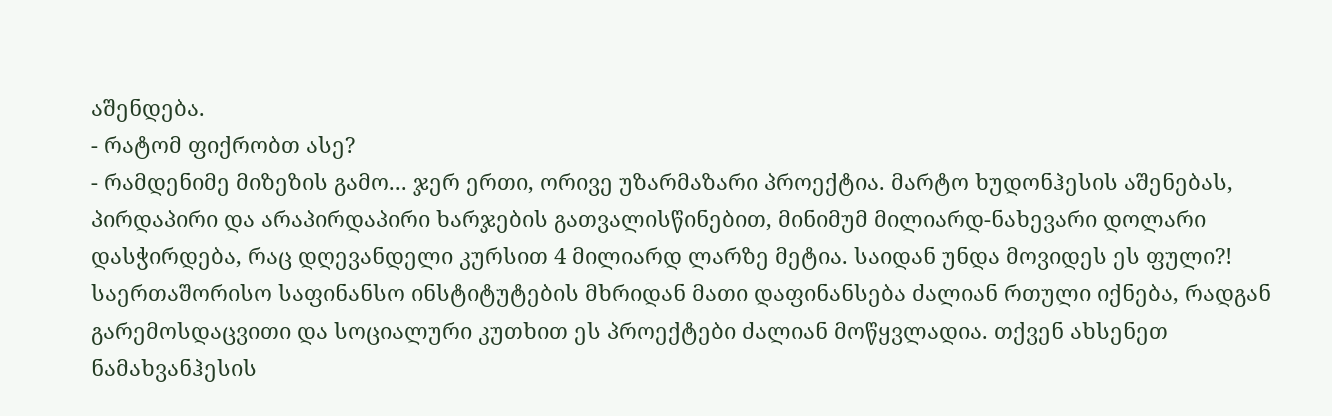აშენდება.
- რატომ ფიქრობთ ასე?
- რამდენიმე მიზეზის გამო... ჯერ ერთი, ორივე უზარმაზარი პროექტია. მარტო ხუდონჰესის აშენებას, პირდაპირი და არაპირდაპირი ხარჯების გათვალისწინებით, მინიმუმ მილიარდ-ნახევარი დოლარი დასჭირდება, რაც დღევანდელი კურსით 4 მილიარდ ლარზე მეტია. საიდან უნდა მოვიდეს ეს ფული?! საერთაშორისო საფინანსო ინსტიტუტების მხრიდან მათი დაფინანსება ძალიან რთული იქნება, რადგან გარემოსდაცვითი და სოციალური კუთხით ეს პროექტები ძალიან მოწყვლადია. თქვენ ახსენეთ ნამახვანჰესის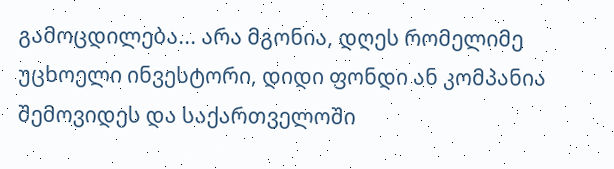გამოცდილება... არა მგონია, დღეს რომელიმე უცხოელი ინვესტორი, დიდი ფონდი ან კომპანია შემოვიდეს და საქართველოში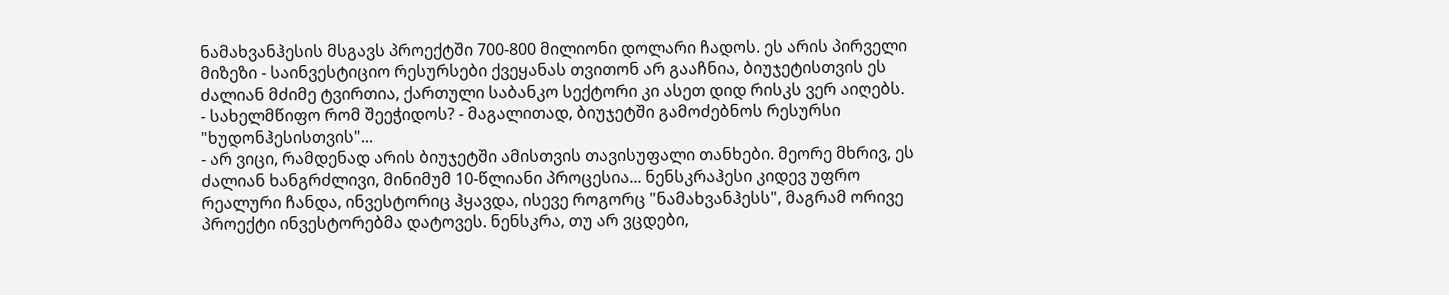ნამახვანჰესის მსგავს პროექტში 700-800 მილიონი დოლარი ჩადოს. ეს არის პირველი მიზეზი - საინვესტიციო რესურსები ქვეყანას თვითონ არ გააჩნია, ბიუჯეტისთვის ეს ძალიან მძიმე ტვირთია, ქართული საბანკო სექტორი კი ასეთ დიდ რისკს ვერ აიღებს.
- სახელმწიფო რომ შეეჭიდოს? - მაგალითად, ბიუჯეტში გამოძებნოს რესურსი "ხუდონჰესისთვის"...
- არ ვიცი, რამდენად არის ბიუჯეტში ამისთვის თავისუფალი თანხები. მეორე მხრივ, ეს ძალიან ხანგრძლივი, მინიმუმ 10-წლიანი პროცესია... ნენსკრაჰესი კიდევ უფრო რეალური ჩანდა, ინვესტორიც ჰყავდა, ისევე როგორც "ნამახვანჰესს", მაგრამ ორივე პროექტი ინვესტორებმა დატოვეს. ნენსკრა, თუ არ ვცდები,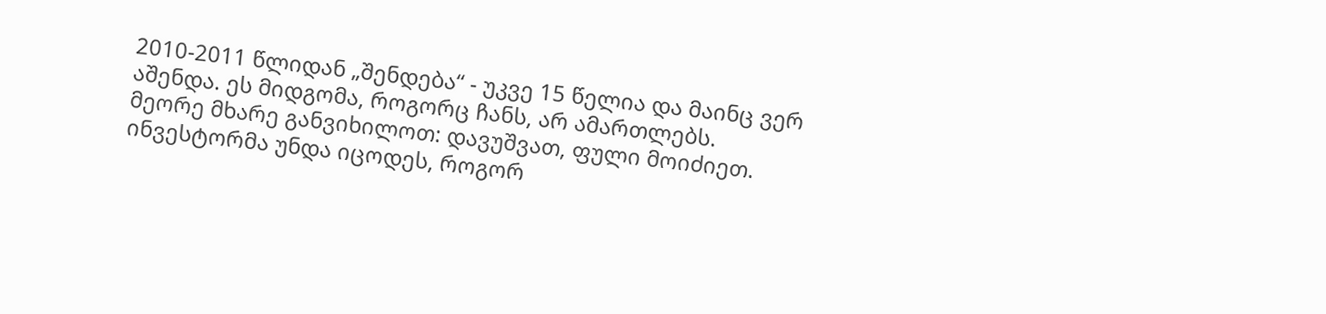2010-2011 წლიდან „შენდება“ - უკვე 15 წელია და მაინც ვერ აშენდა. ეს მიდგომა, როგორც ჩანს, არ ამართლებს.
მეორე მხარე განვიხილოთ: დავუშვათ, ფული მოიძიეთ. ინვესტორმა უნდა იცოდეს, როგორ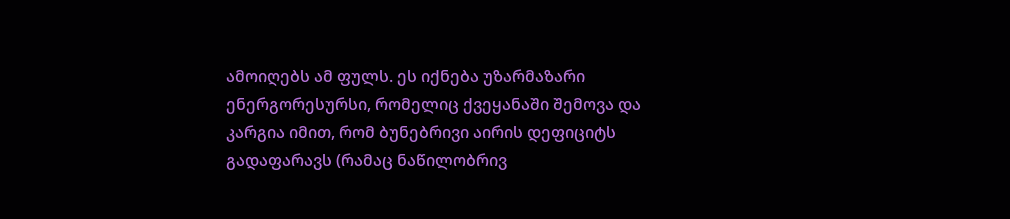ამოიღებს ამ ფულს. ეს იქნება უზარმაზარი ენერგორესურსი, რომელიც ქვეყანაში შემოვა და კარგია იმით, რომ ბუნებრივი აირის დეფიციტს გადაფარავს (რამაც ნაწილობრივ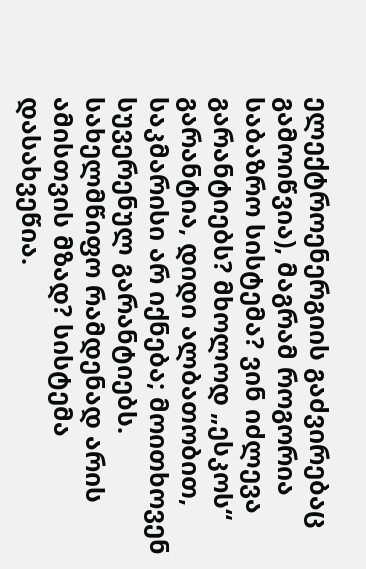ელექტროენერგიის გაძვირებაც გამოიწვია), მაგრამ როგორია საბაზრო სისტემა? ვინ იძლევა გარანტიებს? მხოლოდ „ესკოს“ გარანტია, დიდი ალბათობით, საკმარისი არ იქნება; მოითხოვენ სუვერენულ გარანტიებს. სახელმწიფო რამდენად არის ამისთვის მზად? სისტემა დასახვეწია.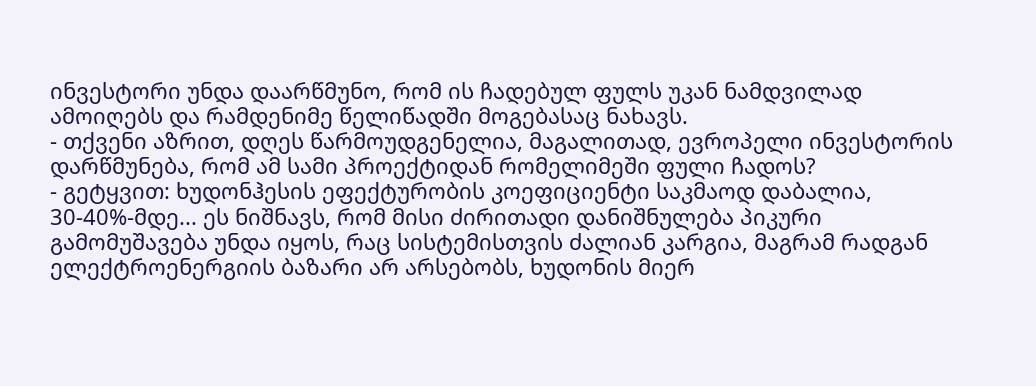ინვესტორი უნდა დაარწმუნო, რომ ის ჩადებულ ფულს უკან ნამდვილად ამოიღებს და რამდენიმე წელიწადში მოგებასაც ნახავს.
- თქვენი აზრით, დღეს წარმოუდგენელია, მაგალითად, ევროპელი ინვესტორის დარწმუნება, რომ ამ სამი პროექტიდან რომელიმეში ფული ჩადოს?
- გეტყვით: ხუდონჰესის ეფექტურობის კოეფიციენტი საკმაოდ დაბალია, 30-40%-მდე... ეს ნიშნავს, რომ მისი ძირითადი დანიშნულება პიკური გამომუშავება უნდა იყოს, რაც სისტემისთვის ძალიან კარგია, მაგრამ რადგან ელექტროენერგიის ბაზარი არ არსებობს, ხუდონის მიერ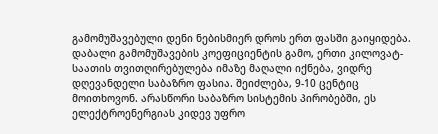გამომუშავებული დენი ნებისმიერ დროს ერთ ფასში გაიყიდება. დაბალი გამომუშავების კოეფიციენტის გამო, ერთი კილოვატ-საათის თვითღირებულება იმაზე მაღალი იქნება, ვიდრე დღევანდელი საბაზრო ფასია. შეიძლება, 9-10 ცენტიც მოითხოვონ. არასწორი საბაზრო სისტემის პირობებში, ეს ელექტროენერგიას კიდევ უფრო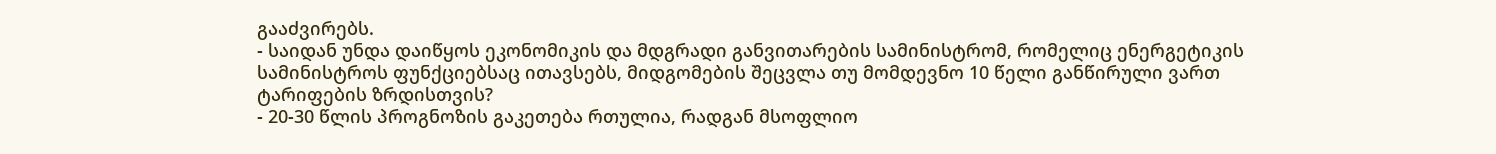გააძვირებს.
- საიდან უნდა დაიწყოს ეკონომიკის და მდგრადი განვითარების სამინისტრომ, რომელიც ენერგეტიკის სამინისტროს ფუნქციებსაც ითავსებს, მიდგომების შეცვლა თუ მომდევნო 10 წელი განწირული ვართ ტარიფების ზრდისთვის?
- 20-30 წლის პროგნოზის გაკეთება რთულია, რადგან მსოფლიო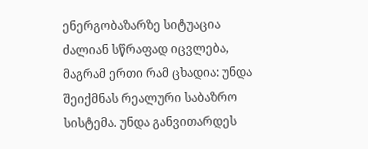ენერგობაზარზე სიტუაცია ძალიან სწრაფად იცვლება, მაგრამ ერთი რამ ცხადია: უნდა შეიქმნას რეალური საბაზრო სისტემა. უნდა განვითარდეს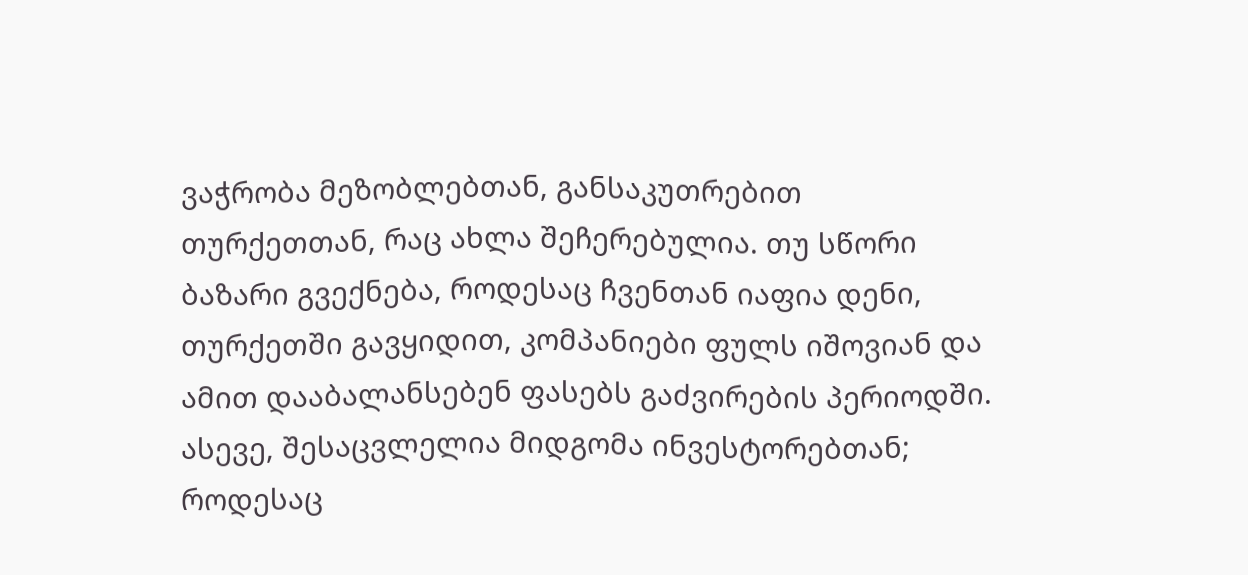ვაჭრობა მეზობლებთან, განსაკუთრებით თურქეთთან, რაც ახლა შეჩერებულია. თუ სწორი ბაზარი გვექნება, როდესაც ჩვენთან იაფია დენი, თურქეთში გავყიდით, კომპანიები ფულს იშოვიან და ამით დააბალანსებენ ფასებს გაძვირების პერიოდში. ასევე, შესაცვლელია მიდგომა ინვესტორებთან; როდესაც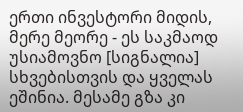ერთი ინვესტორი მიდის, მერე მეორე - ეს საკმაოდ უსიამოვნო [სიგნალია] სხვებისთვის და ყველას ეშინია. მესამე გზა კი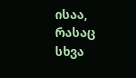ისაა, რასაც სხვა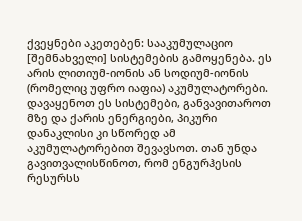ქვეყნები აკეთებენ: სააკუმულაციო [შემნახველი] სისტემების გამოყენება. ეს არის ლითიუმ-იონის ან სოდიუმ-იონის (რომელიც უფრო იაფია) აკუმულატორები. დავაყენოთ ეს სისტემები, განვავითაროთ მზე და ქარის ენერგიები, პიკური დანაკლისი კი სწორედ ამ აკუმულატორებით შევავსოთ. თან უნდა გავითვალისწინოთ, რომ ენგურჰესის რესურსს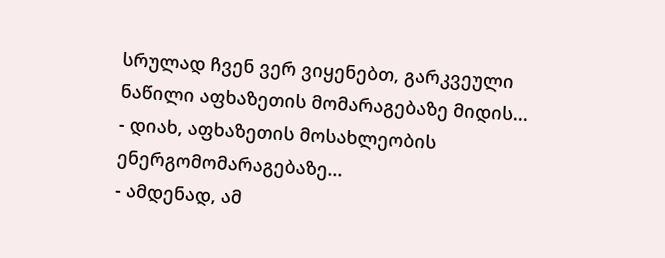სრულად ჩვენ ვერ ვიყენებთ, გარკვეული ნაწილი აფხაზეთის მომარაგებაზე მიდის...
- დიახ, აფხაზეთის მოსახლეობის ენერგომომარაგებაზე...
- ამდენად, ამ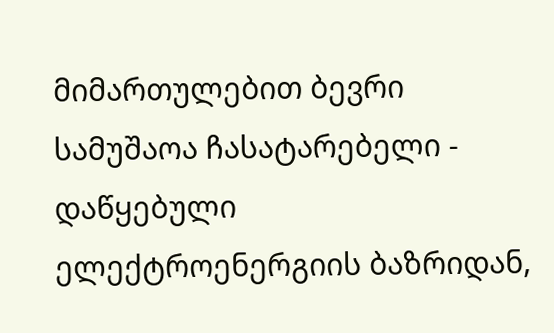მიმართულებით ბევრი სამუშაოა ჩასატარებელი - დაწყებული ელექტროენერგიის ბაზრიდან,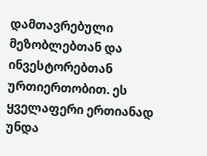დამთავრებული მეზობლებთან და ინვესტორებთან ურთიერთობით. ეს ყველაფერი ერთიანად უნდა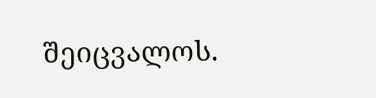შეიცვალოს.